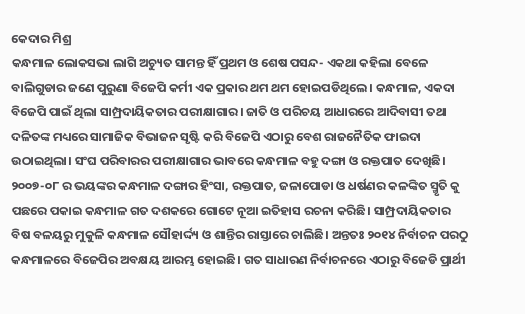କେଦାର ମିଶ୍ର
କନ୍ଧମାଳ ଲୋକସଭା ଲାଗି ଅଚ୍ୟୁତ ସାମନ୍ତ ହିଁ ପ୍ରଥମ ଓ ଶେଷ ପସନ୍ଦ- ଏକଥା କହିଲା ବେଳେ ବାଲିଗୁଡାର ଜଣେ ପୁରୁଣା ବିଜେପି କର୍ମୀ ଏକ ପ୍ରକାର ଥମ ଥମ ହୋଇପଡିଥିଲେ। କନ୍ଧମାଳ, ଏକଦା ବିଜେପି ପାଇଁ ଥିଲା ସାମ୍ପ୍ରଦାୟିକତାର ପରୀକ୍ଷାଗାର। ଜାତି ଓ ପରିଚୟ ଆଧାରରେ ଆଦିବାସୀ ତଥା ଦଳିତଙ୍କ ମଧ୍ୟରେ ସାମାଜିକ ବିଭାଜନ ସୃଷ୍ଟି କରି ବିଜେପି ଏଠାରୁ ବେଶ ରାଜନୈତିକ ଫାଇଦା ଉଠାଇଥିଲା। ସଂଘ ପରିବାରର ପରୀକ୍ଷାଗାର ଭାବରେ କନ୍ଧମାଳ ବହୁ ଦଙ୍ଗା ଓ ରକ୍ତପାତ ଦେଖିଛି। ୨୦୦୭-୦୮ ର ଭୟଙ୍କର କନ୍ଧମାଳ ଦଙ୍ଗାର ହିଂସା, ରକ୍ତପାତ, ଜଳାପୋଡା ଓ ଧର୍ଷଣର କଳଙ୍କିତ ସ୍ମୃତି କୁ ପଛରେ ପକାଇ କନ୍ଧମାଳ ଗତ ଦଶକରେ ଗୋଟେ ନୂଆ ଇତିହାସ ରଚନା କରିଛି। ସାମ୍ପ୍ରଦାୟିକତାର ବିଷ ବଳୟରୁ ମୁକୁଳି କନ୍ଧମାଳ ସୌହାର୍ଦ୍ଦ୍ୟ ଓ ଶାନ୍ତିର ରାସ୍ତାରେ ଚାଲିଛି। ଅନ୍ତତଃ ୨୦୧୪ ନିର୍ବାଚନ ପରଠୁ କନ୍ଧମାଳରେ ବିଜେପିର ଅବକ୍ଷୟ ଆରମ୍ଭ ହୋଇଛି। ଗତ ସାଧାରଣ ନିର୍ବାଚନରେ ଏଠାରୁ ବିଜେଡି ପ୍ରାର୍ଥୀ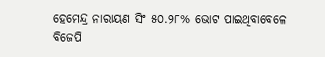ହେମେନ୍ଦ୍ର ନାରାୟଣ ସିଂ ୫୦.୨୮% ଭୋଟ ପାଇଥିବାବେଳେ ବିଜେପି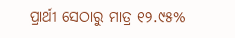ପ୍ରାର୍ଥୀ ସେଠାରୁ ମାତ୍ର ୧୨.୯୫%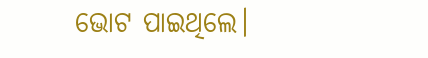ଭୋଟ ପାଇଥିଲେ।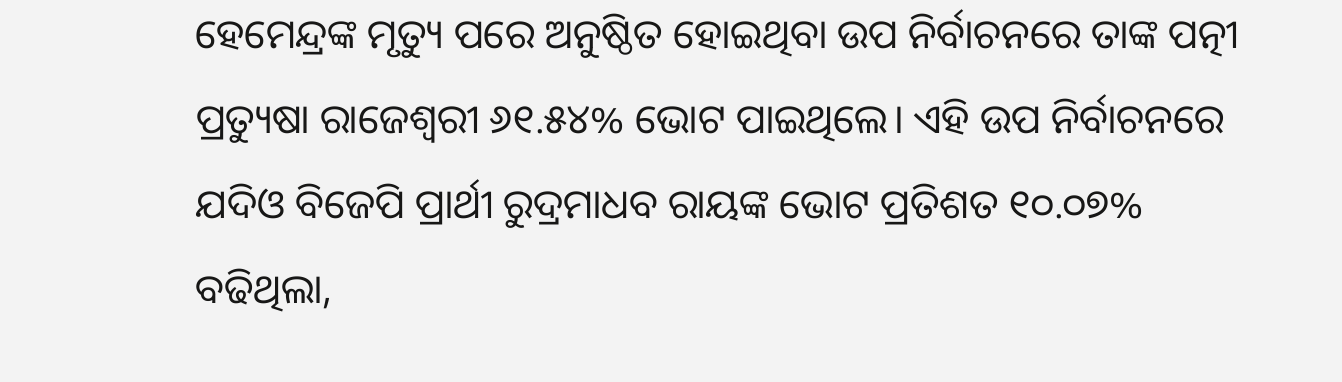ହେମେନ୍ଦ୍ରଙ୍କ ମୃତ୍ୟୁ ପରେ ଅନୁଷ୍ଠିତ ହୋଇଥିବା ଉପ ନିର୍ବାଚନରେ ତାଙ୍କ ପତ୍ନୀ ପ୍ରତ୍ୟୁଷା ରାଜେଶ୍ଵରୀ ୬୧.୫୪% ଭୋଟ ପାଇଥିଲେ। ଏହି ଉପ ନିର୍ବାଚନରେ ଯଦିଓ ବିଜେପି ପ୍ରାର୍ଥୀ ରୁଦ୍ରମାଧବ ରାୟଙ୍କ ଭୋଟ ପ୍ରତିଶତ ୧୦.୦୭% ବଢିଥିଲା,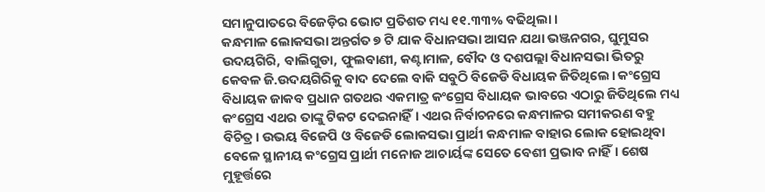ସମାନୁପାତରେ ବିଜେଡ଼ିର ଭୋଟ ପ୍ରତିଶତ ମଧ୍ୟ ୧୧.୩୩% ବଢିଥିଲା।
କନ୍ଧମାଳ ଲୋକସଭା ଅନ୍ତର୍ଗତ ୭ ଟି ଯାକ ବିଧାନସଭା ଆସନ ଯଥା ଭଞ୍ଜନଗର, ଘୁମୁସର ଉଦୟଗିରି, ବାଲିଗୁଡା, ଫୁଲବାଣୀ, କଣ୍ଟାମାଳ, ବୌଦ ଓ ଦଶପଲ୍ଲା ବିଧାନସଭା ଭିତରୁ କେବଳ ଜି.ଉଦୟଗିରିକୁ ବାଦ ଦେଲେ ବାକି ସବୁଠି ବିଜେଡି ବିଧାୟକ ଜିତିଥିଲେ। କଂଗ୍ରେସ ବିଧାୟକ ଜାକବ ପ୍ରଧାନ ଗତଥର ଏକମାତ୍ର କଂଗ୍ରେସ ବିଧାୟକ ଭାବରେ ଏଠାରୁ ଜିତିଥିଲେ ମଧ୍ୟ କଂଗ୍ରେସ ଏଥର ତାଙ୍କୁ ଟିକଟ ଦେଇନାହିଁ। ଏଥର ନିର୍ବାଚନରେ କନ୍ଧମାଳର ସମୀକରଣ ବହୁ ବିଚିତ୍ର। ଉଭୟ ବିଜେପି ଓ ବିଜେଡି ଲୋକସଭା ପ୍ରାର୍ଥୀ କନ୍ଧମାଳ ବାହାର ଲୋକ ହୋଇଥିବା ବେଳେ ସ୍ଥାନୀୟ କଂଗ୍ରେସ ପ୍ରାର୍ଥୀ ମନୋଜ ଆଚାର୍ୟଙ୍କ ସେତେ ବେଶୀ ପ୍ରଭାବ ନାହିଁ। ଶେଷ ମୁହୂର୍ତ୍ତରେ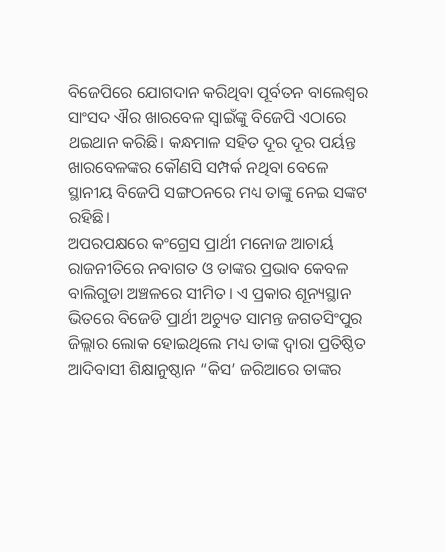ବିଜେପିରେ ଯୋଗଦାନ କରିଥିବା ପୂର୍ବତନ ବାଲେଶ୍ଵର ସାଂସଦ ଐର ଖାରବେଳ ସ୍ଵାଇଁଙ୍କୁ ବିଜେପି ଏଠାରେ ଥଇଥାନ କରିଛି। କନ୍ଧମାଳ ସହିତ ଦୂର ଦୂର ପର୍ୟନ୍ତ ଖାରବେଳଙ୍କର କୌଣସି ସମ୍ପର୍କ ନଥିବା ବେଳେ ସ୍ଥାନୀୟ ବିଜେପି ସଙ୍ଗଠନରେ ମଧ୍ୟ ତାଙ୍କୁ ନେଇ ସଙ୍କଟ ରହିଛି।
ଅପରପକ୍ଷରେ କଂଗ୍ରେସ ପ୍ରାର୍ଥୀ ମନୋଜ ଆଚାର୍ୟ ରାଜନୀତିରେ ନବାଗତ ଓ ତାଙ୍କର ପ୍ରଭାବ କେବଳ ବାଲିଗୁଡା ଅଞ୍ଚଳରେ ସୀମିତ। ଏ ପ୍ରକାର ଶୂନ୍ୟସ୍ଥାନ ଭିତରେ ବିଜେଡି ପ୍ରାର୍ଥୀ ଅଚ୍ୟୁତ ସାମନ୍ତ ଜଗତସିଂପୁର ଜିଲ୍ଲାର ଲୋକ ହୋଇଥିଲେ ମଧ୍ୟ ତାଙ୍କ ଦ୍ଵାରା ପ୍ରତିଷ୍ଠିତ ଆଦିବାସୀ ଶିକ୍ଷାନୁଷ୍ଠାନ “କିସ’ ଜରିଆରେ ତାଙ୍କର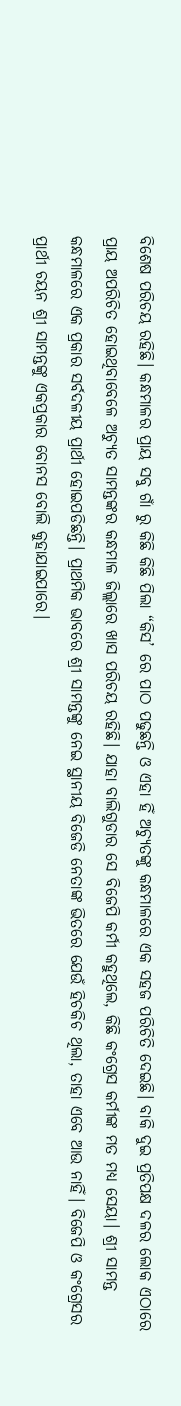ବିଶେଷ ପରିଚୟ ରହିଛି। କନ୍ଧମାଳର ପ୍ରାୟ ସବୁ ଗାଁ ରୁ କିଛି କିଛି ପିଲା “କିସ’ ରେ ପାଠ ପଢୁଛନ୍ତି ଓ ଏହା ହିଁ ଅଚ୍ୟୁତଙ୍କୁ କନ୍ଧମାଳରେ ଏକ ସହଜ ପରିଚିତି ଦେଇଛି। ବାକି ଦୁଇ ପ୍ରତିପକ୍ଷ ଦଳର ଲୋକ ଏଠାରେ ପ୍ରାୟ ଅପରିଚିତ ହୋଇଥିବାବେଳେ ଅଚ୍ୟୁତ ସାମନ୍ତଙ୍କର କନ୍ଧମାଳ ଜିଲ୍ଲାରେ ଖାସ ପରିଚୟ ରହିଛି। ଯାହା ବାଲିଗୁଡାର ସେ ବିଜେପି କର୍ମୀ କହୁଥିଲେ, କିଛି କଂଗ୍ରେସ କର୍ମୀଙ୍କ ମତ ମଧ୍ୟ ସେୟା। ଶ୍ରୀ ସାମନ୍ତ କନ୍ଧମାଳରେ ଏକ ପ୍ରକାର ସର୍ବଦଳୀୟ ପ୍ରାର୍ଥୀ ହୋଇପଡିଛନ୍ତି। ପ୍ରାଥମିକ ଭାବରେ ଶ୍ରୀ ସାମନ୍ତଙ୍କୁ ନେଇ ସ୍ଥାନୀୟ ବିଜେଡି ନେତାଙ୍କ ଭିତରେ ଯେଉଁ ହିଚକିଚ ଥିଲା, ତାହା ଏବେ ଆଉ ନାହିଁ। ବିଜେପି ଓ କଂଗ୍ରେସର ପ୍ରାର୍ଥୀ ଚୟନ ଶ୍ରୀ ସାମନ୍ତଙ୍କୁ ଏକପ୍ରକାର ବୋନସ ବୋଲି କୁହାଯାଇପାରେ।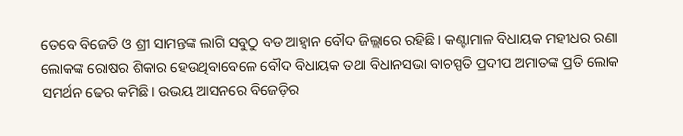ତେବେ ବିଜେଡି ଓ ଶ୍ରୀ ସାମନ୍ତଙ୍କ ଲାଗି ସବୁଠୁ ବଡ ଆହ୍ଵାନ ବୌଦ ଜିଲ୍ଲାରେ ରହିଛି। କଣ୍ଟାମାଳ ବିଧାୟକ ମହୀଧର ରଣା ଲୋକଙ୍କ ରୋଷର ଶିକାର ହେଉଥିବାବେଳେ ବୌଦ ବିଧାୟକ ତଥା ବିଧାନସଭା ବାଚସ୍ପତି ପ୍ରଦୀପ ଅମାତଙ୍କ ପ୍ରତି ଲୋକ ସମର୍ଥନ ଢେର କମିଛି। ଉଭୟ ଆସନରେ ବିଜେଡ଼ିର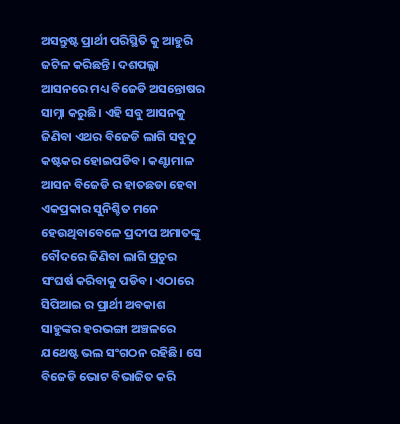ଅସନ୍ତୁଷ୍ଟ ପ୍ରାର୍ଥୀ ପରିସ୍ଥିତି କୁ ଆହୁରି ଜଟିଳ କରିଛନ୍ତି। ଦଶପଲ୍ଲା ଆସନରେ ମଧ୍ୟ ବିଜେଡି ଅସନ୍ତୋଷର ସାମ୍ନା କରୁଛି। ଏହି ସବୁ ଆସନକୁ ଜିଣିବା ଏଥର ବିଜେଡି ଲାଗି ସବୁଠୁ କଷ୍ଟକର ହୋଇପଡିବ। କଣ୍ଟାମାଳ ଆସନ ବିଜେଡି ର ହାତଛଡା ହେବା ଏକପ୍ରକାର ସୁନିଶ୍ଚିତ ମନେ ହେଉଥିବାବେଳେ ପ୍ରଦୀପ ଅମାତଙ୍କୁ ବୌଦରେ ଜିଣିବା ଲାଗି ପ୍ରଚୁର ସଂଘର୍ଷ କରିବାକୁ ପଡିବ। ଏଠାରେ ସିପିଆଇ ର ପ୍ରାର୍ଥୀ ଅବକାଶ ସାହୁଙ୍କର ହରଭଙ୍ଗା ଅଞ୍ଚଳରେ ଯଥେଷ୍ଟ ଭଲ ସଂଗଠନ ରହିଛି। ସେ ବିଜେଡି ଭୋଟ ବିଭାଜିତ କରି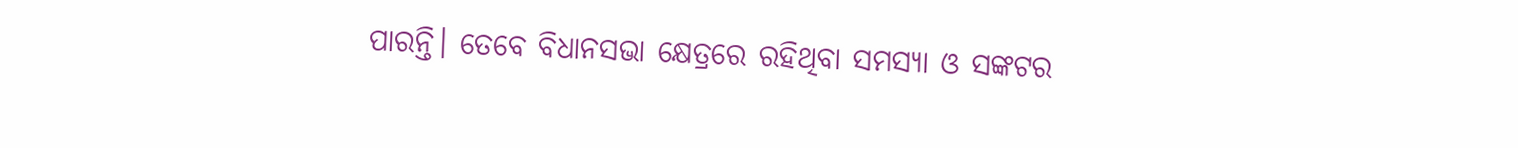ପାରନ୍ତି। ତେବେ ବିଧାନସଭା କ୍ଷେତ୍ରରେ ରହିଥିବା ସମସ୍ୟା ଓ ସଙ୍କଟର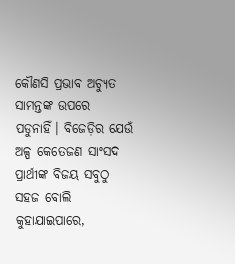କୌଣସି ପ୍ରଭାବ ଅଚ୍ୟୁତ ସାମନ୍ତଙ୍କ ଉପରେ ପଡୁନାହିଁ। ବିଜେଡ଼ିର ଯେଉଁ ଅଳ୍ପ କେତେଜଣ ସାଂସଦ ପ୍ରାର୍ଥୀଙ୍କ ବିଜୟ ସବୁଠୁ ସହଜ ବୋଲି କୁହାଯାଇପାରେ,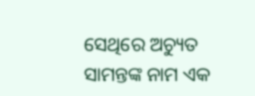ସେଥିରେ ଅଚ୍ୟୁତ ସାମନ୍ତଙ୍କ ନାମ ଏକ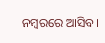ନମ୍ବରରେ ଆସିବ।